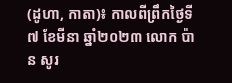(ដូហា, កាតា)៖ កាលពីព្រឹកថ្ងៃទី៧ ខែមីនា ឆ្នាំ២០២៣ លោក ប៉ាន សូរ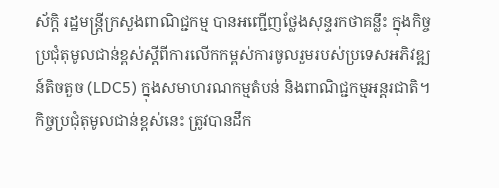ស័ក្តិ រដ្ឋមន្ត្រីក្រសួងពាណិជ្ជកម្ម បានអញ្ជើញថ្លែងសុន្ទរកថាគន្លឹះ ក្នុងកិច្ចប្រជុំតុមូលជាន់ខ្ពស់ស្ដីពីការលើកកម្ពស់ការចូលរួមរបស់ប្រទេសអភិវឌ្ឍន៍តិចតួច (LDC5) ក្នុងសមាហរណកម្មតំបន់ និងពាណិជ្ជកម្មអន្ដរជាតិ។
កិច្ចប្រជុំតុមូលជាន់ខ្ពស់នេះ ត្រូវបានដឹក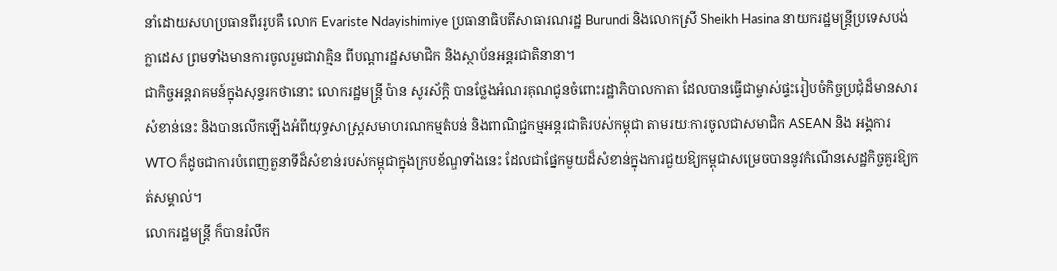នាំដោយសហប្រធានពីររូបគឺ លោក Evariste Ndayishimiye ប្រធានាធិបតីសាធារណរដ្ឋ Burundi និងលោកស្រី Sheikh Hasina នាយករដ្ឋមន្ដ្រីប្រទេសបង់ក្លាដេស ព្រមទាំងមានការចូលរួមជាវាគ្មិន ពីបណ្ដារដ្ឋសមាជិក និងស្ថាប័នអន្ដរជាតិនានា។
ជាកិច្ចអន្តរាគមន៍ក្នុងសុន្ទរកថានោះ លោករដ្ឋមន្ដ្រី ប៉ាន សូរស័ក្ដិ បានថ្លែងអំណរគុណជូនចំពោះរដ្ឋាភិបាលកាតា ដែលបានធ្វើជាម្ចាស់ផ្ទះរៀបចំកិច្ចប្រជុំដ៏មានសារសំខាន់នេះ និងបានលើកឡើងអំពីយុទ្ធសាស្ដ្រសមាហរណកម្មតំបន់ និងពាណិជ្ជកម្មអន្ដរជាតិរបស់កម្ពុជា តាមរយៈការចូលជាសមាជិក ASEAN និង អង្គការ WTO ក៏ដូចជាការបំពេញតួនាទីដ៏សំខាន់របស់កម្ពុជាក្នុងក្របខ័ណ្ឌទាំងនេះ ដែលជាផ្នែកមួយដ៏សំខាន់ក្នុងការជួយឱ្យកម្ពុជាសម្រេចបាននូវកំណើនសេដ្ឋកិច្ចគួរឱ្យកត់សម្គាល់។
លោករដ្ឋមន្ត្រី ក៏បានរំលឹក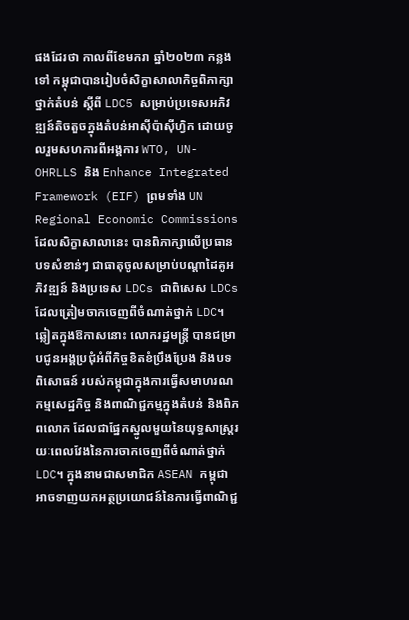ផងដែរថា កាលពីខែមករា ឆ្នាំ២០២៣ កន្លងទៅ កម្ពុជាបានរៀបចំសិក្ខាសាលាកិច្ចពិភាក្សាថ្នាក់តំបន់ ស្ដីពី LDC5 សម្រាប់ប្រទេសអភិវឌ្ឍន៍តិចតួចក្នុងតំបន់អាស៊ីប៉ាស៊ីហ្វិក ដោយចូលរួមសហការពីអង្គការ WTO, UN-OHRLLS និង Enhance Integrated Framework (EIF) ព្រមទាំង UN Regional Economic Commissions ដែលសិក្ខាសាលានេះ បានពិភាក្សាលើប្រធានបទសំខាន់ៗ ជាធាតុចូលសម្រាប់បណ្ដាដៃគូអភិវឌ្ឍន៍ និងប្រទេស LDCs ជាពិសេស LDCs ដែលត្រៀមចាកចេញពីចំណាត់ថ្នាក់ LDC។
ឆ្លៀតក្នុងឱកាសនោះ លោករដ្ឋមន្ដ្រី បានជម្រាបជូនអង្គប្រជុំអំពីកិច្ចខិតខំប្រឹងប្រែង និងបទពិសោធន៍ របស់កម្ពុជាក្នុងការធ្វើសមាហរណកម្មសេដ្ឋកិច្ច និងពាណិជ្ជកម្មក្នុងតំបន់ និងពិភពលោក ដែលជាផ្នែកស្នូលមួយនៃយុទ្ធសាស្ដ្ររយៈពេលវែងនៃការចាកចេញពីចំណាត់ថ្នាក់ LDC។ ក្នុងនាមជាសមាជិក ASEAN កម្ពុជាអាចទាញយកអត្ថប្រយោជន៍នៃការធ្វើពាណិជ្ជ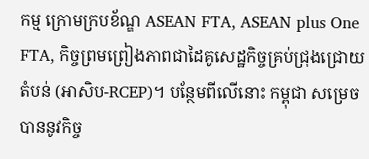កម្ម ក្រោមក្របខ័ណ្ឌ ASEAN FTA, ASEAN plus One FTA, កិច្ចព្រមព្រៀងភាពជាដៃគូសេដ្ឋកិច្ចគ្រប់ជ្រុងជ្រោយតំបន់ (អាសិប-RCEP)។ បន្ថែមពីលើនោះ កម្ពុជា សម្រេចបាននូវកិច្ច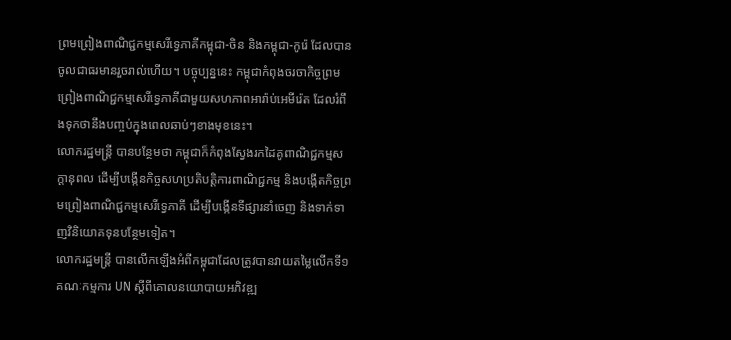ព្រមព្រៀងពាណិជ្ជកម្មសេរីទ្វេភាគីកម្ពុជា-ចិន និងកម្ពុជា-កូរ៉េ ដែលបានចូលជាធរមានរួចរាល់ហើយ។ បច្ចុប្បន្ននេះ កម្ពុជាកំពុងចរចាកិច្ចព្រមព្រៀងពាណិជ្ជកម្មសេរីទ្វេភាគីជាមួយសហភាពអារ៉ាប់អេមីរ៉េត ដែលរំពឹងទុកថានឹងបញ្ចប់ក្នុងពេលឆាប់ៗខាងមុខនេះ។
លោករដ្ឋមន្ត្រី បានបន្ថែមថា កម្ពុជាក៏កំពុងស្វែងរកដៃគូពាណិជ្ជកម្មសក្ដានុពល ដើម្បីបង្កើនកិច្ចសហប្រតិបត្តិការពាណិជ្ជកម្ម និងបង្កើតកិច្ចព្រមព្រៀងពាណិជ្ជកម្មសេរីទ្វេភាគី ដើម្បីបង្កើនទីផ្សារនាំចេញ និងទាក់ទាញវិនិយោគទុនបន្ថែមទៀត។
លោករដ្ឋមន្ដ្រី បានលើកឡើងអំពីកម្ពុជាដែលត្រូវបានវាយតម្លៃលើកទី១ គណៈកម្មការ UN ស្ដីពីគោលនយោបាយអភិវឌ្ឍ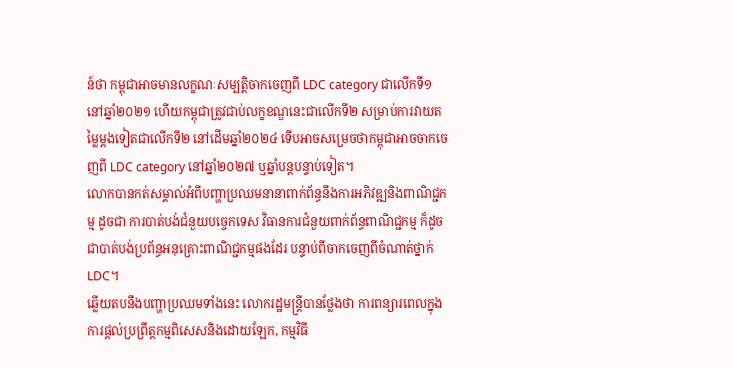ន៍ថា កម្ពុជាអាចមានលក្ខណៈសម្បត្តិចាកចេញពី LDC category ជាលើកទី១ នៅឆ្នាំ២០២១ ហើយកម្ពុជាត្រូវជាប់លក្ខខណ្ឌនេះជាលើកទី២ សម្រាប់ការវាយតម្លៃម្ដងទៀតជាលើកទី២ នៅដើមឆ្នាំ២០២៤ ទើបអាចសម្រេចថាកម្ពុជាអាចចាកចេញពី LDC category នៅឆ្នាំ២០២៧ ឬឆ្នាំបន្ដបន្ទាប់ទៀត។
លោកបានកត់សម្គាល់អំពីបញ្ហាប្រឈមនានាពាក់ព័ន្ធនឹងការអភិវឌ្ឍនិងពាណិជ្ជកម្ម ដូចជា ការបាត់បង់ជំនួយបច្ចេកទេស វិធានការជំនួយពាក់ព័ន្ធពាណិជ្ជកម្ម ក៏ដូចជាបាត់បង់ប្រព័ន្ធអនុគ្រោះពាណិជ្ជកម្មផងដែរ បន្ទាប់ពីចាកចេញពីចំណាត់ថ្នាក់ LDC។
ឆ្លើយតបនឹងបញ្ហាប្រឈមទាំងនេះ លោករដ្ឋមន្ដ្រីបានថ្លែងថា ការពន្យារពេលក្នុងការផ្ដល់ប្រព្រឹត្តកម្មពិសេសនិងដោយឡែក, កម្មវិធី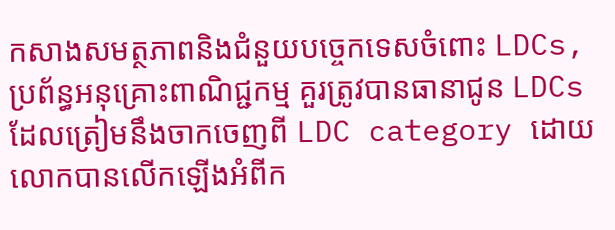កសាងសមត្ថភាពនិងជំនួយបច្ចេកទេសចំពោះ LDCs, ប្រព័ន្ធអនុគ្រោះពាណិជ្ជកម្ម គួរត្រូវបានធានាជូន LDCs ដែលត្រៀមនឹងចាកចេញពី LDC category ដោយលោកបានលើកឡើងអំពីក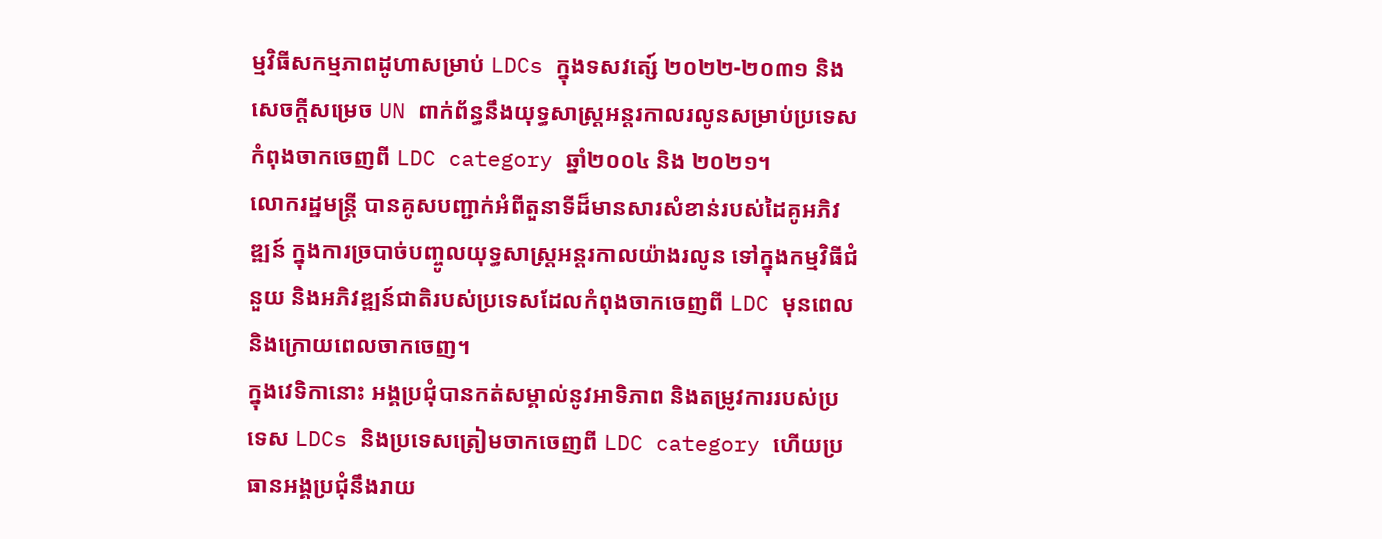ម្មវិធីសកម្មភាពដូហាសម្រាប់ LDCs ក្នុងទសវត្សេ៍ ២០២២-២០៣១ និងសេចក្ដីសម្រេច UN ពាក់ព័ន្ធនឹងយុទ្ធសាស្ដ្រអន្ដរកាលរលូនសម្រាប់ប្រទេសកំពុងចាកចេញពី LDC category ឆ្នាំ២០០៤ និង ២០២១។
លោករដ្ឋមន្ដ្រី បានគូសបញ្ជាក់អំពីតួនាទីដ៏មានសារសំខាន់របស់ដៃគូអភិវឌ្ឍន៍ ក្នុងការច្របាច់បញ្ចូលយុទ្ធសាស្ដ្រអន្តរកាលយ៉ាងរលូន ទៅក្នុងកម្មវិធីជំនួយ និងអភិវឌ្ឍន៍ជាតិរបស់ប្រទេសដែលកំពុងចាកចេញពី LDC មុនពេល និងក្រោយពេលចាកចេញ។
ក្នុងវេទិកានោះ អង្គប្រជុំបានកត់សម្គាល់នូវអាទិភាព និងតម្រូវការរបស់ប្រទេស LDCs និងប្រទេសត្រៀមចាកចេញពី LDC category ហើយប្រធានអង្គប្រជុំនឹងរាយ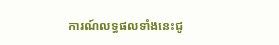ការណ៍លទ្ធផលទាំងនេះជូ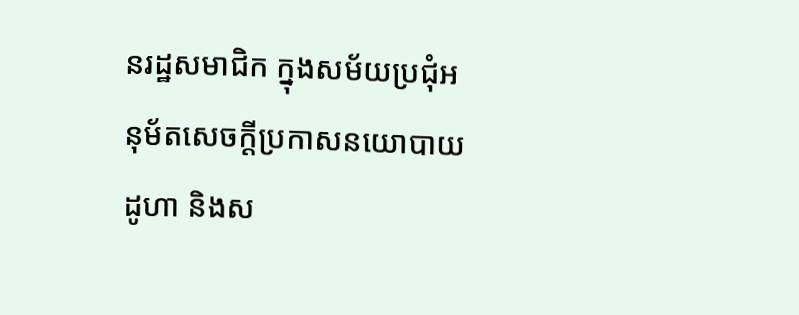នរដ្ឋសមាជិក ក្នុងសម័យប្រជុំអនុម័តសេចក្ដីប្រកាសនយោបាយដូហា និងស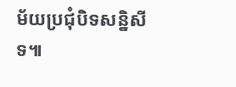ម័យប្រជុំបិទសន្និសីទ៕